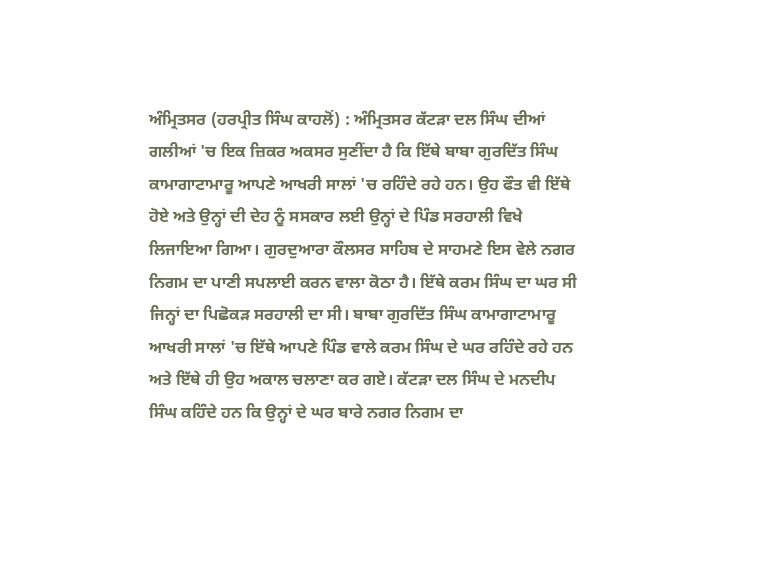ਅੰਮ੍ਰਿਤਸਰ (ਹਰਪ੍ਰੀਤ ਸਿੰਘ ਕਾਹਲੋਂ) : ਅੰਮ੍ਰਿਤਸਰ ਕੱਟੜਾ ਦਲ ਸਿੰਘ ਦੀਆਂ ਗਲੀਆਂ 'ਚ ਇਕ ਜ਼ਿਕਰ ਅਕਸਰ ਸੁਣੀਂਦਾ ਹੈ ਕਿ ਇੱਥੇ ਬਾਬਾ ਗੁਰਦਿੱਤ ਸਿੰਘ ਕਾਮਾਗਾਟਾਮਾਰੂ ਆਪਣੇ ਆਖਰੀ ਸਾਲਾਂ 'ਚ ਰਹਿੰਦੇ ਰਹੇ ਹਨ। ਉਹ ਫੌਤ ਵੀ ਇੱਥੇ ਹੋਏ ਅਤੇ ਉਨ੍ਹਾਂ ਦੀ ਦੇਹ ਨੂੰ ਸਸਕਾਰ ਲਈ ਉਨ੍ਹਾਂ ਦੇ ਪਿੰਡ ਸਰਹਾਲੀ ਵਿਖੇ ਲਿਜਾਇਆ ਗਿਆ। ਗੁਰਦੁਆਰਾ ਕੌਲਸਰ ਸਾਹਿਬ ਦੇ ਸਾਹਮਣੇ ਇਸ ਵੇਲੇ ਨਗਰ ਨਿਗਮ ਦਾ ਪਾਣੀ ਸਪਲਾਈ ਕਰਨ ਵਾਲਾ ਕੋਠਾ ਹੈ। ਇੱਥੇ ਕਰਮ ਸਿੰਘ ਦਾ ਘਰ ਸੀ ਜਿਨ੍ਹਾਂ ਦਾ ਪਿਛੋਕੜ ਸਰਹਾਲੀ ਦਾ ਸੀ। ਬਾਬਾ ਗੁਰਦਿੱਤ ਸਿੰਘ ਕਾਮਾਗਾਟਾਮਾਰੂ ਆਖਰੀ ਸਾਲਾਂ 'ਚ ਇੱਥੇ ਆਪਣੇ ਪਿੰਡ ਵਾਲੇ ਕਰਮ ਸਿੰਘ ਦੇ ਘਰ ਰਹਿੰਦੇ ਰਹੇ ਹਨ ਅਤੇ ਇੱਥੇ ਹੀ ਉਹ ਅਕਾਲ ਚਲਾਣਾ ਕਰ ਗਏ। ਕੱਟੜਾ ਦਲ ਸਿੰਘ ਦੇ ਮਨਦੀਪ ਸਿੰਘ ਕਹਿੰਦੇ ਹਨ ਕਿ ਉਨ੍ਹਾਂ ਦੇ ਘਰ ਬਾਰੇ ਨਗਰ ਨਿਗਮ ਦਾ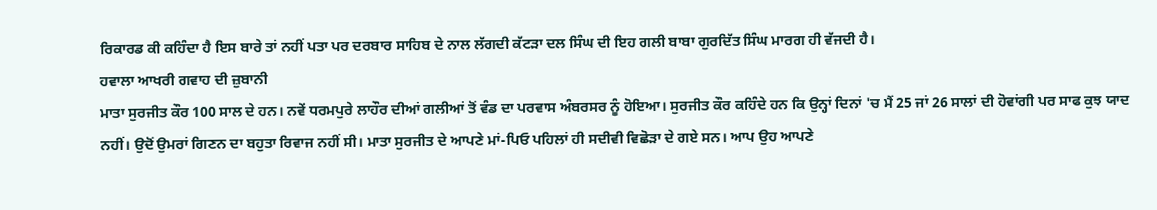ਰਿਕਾਰਡ ਕੀ ਕਹਿੰਦਾ ਹੈ ਇਸ ਬਾਰੇ ਤਾਂ ਨਹੀਂ ਪਤਾ ਪਰ ਦਰਬਾਰ ਸਾਹਿਬ ਦੇ ਨਾਲ ਲੱਗਦੀ ਕੱਟੜਾ ਦਲ ਸਿੰਘ ਦੀ ਇਹ ਗਲੀ ਬਾਬਾ ਗੁਰਦਿੱਤ ਸਿੰਘ ਮਾਰਗ ਹੀ ਵੱਜਦੀ ਹੈ।
ਹਵਾਲਾ ਆਖਰੀ ਗਵਾਹ ਦੀ ਜ਼ੁਬਾਨੀ
ਮਾਤਾ ਸੁਰਜੀਤ ਕੌਰ 100 ਸਾਲ ਦੇ ਹਨ। ਨਵੇਂ ਧਰਮਪੁਰੇ ਲਾਹੌਰ ਦੀਆਂ ਗਲੀਆਂ ਤੋਂ ਵੰਡ ਦਾ ਪਰਵਾਸ ਅੰਬਰਸਰ ਨੂੰ ਹੋਇਆ। ਸੁਰਜੀਤ ਕੌਰ ਕਹਿੰਦੇ ਹਨ ਕਿ ਉਨ੍ਹਾਂ ਦਿਨਾਂ 'ਚ ਮੈਂ 25 ਜਾਂ 26 ਸਾਲਾਂ ਦੀ ਹੋਵਾਂਗੀ ਪਰ ਸਾਫ ਕੁਝ ਯਾਦ ਨਹੀਂ। ਉਦੋਂ ਉਮਰਾਂ ਗਿਣਨ ਦਾ ਬਹੁਤਾ ਰਿਵਾਜ ਨਹੀਂ ਸੀ। ਮਾਤਾ ਸੁਰਜੀਤ ਦੇ ਆਪਣੇ ਮਾਂ-ਪਿਓ ਪਹਿਲਾਂ ਹੀ ਸਦੀਵੀ ਵਿਛੋੜਾ ਦੇ ਗਏ ਸਨ। ਆਪ ਉਹ ਆਪਣੇ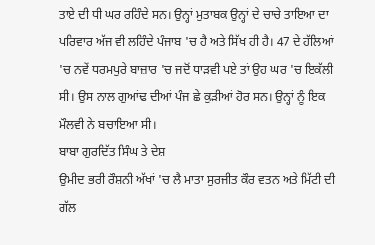ਤਾਏ ਦੀ ਧੀ ਘਰ ਰਹਿੰਦੇ ਸਨ। ਉਨ੍ਹਾਂ ਮੁਤਾਬਕ ਉਨ੍ਹਾਂ ਦੇ ਚਾਚੇ ਤਾਇਆ ਦਾ ਪਰਿਵਾਰ ਅੱਜ ਵੀ ਲਹਿੰਦੇ ਪੰਜਾਬ 'ਚ ਹੈ ਅਤੇ ਸਿੱਖ ਹੀ ਹੈ। 47 ਦੇ ਹੱਲਿਆਂ 'ਚ ਨਵੇਂ ਧਰਮਪੁਰੇ ਬਾਜ਼ਾਰ 'ਚ ਜਦੋਂ ਧਾੜਵੀ ਪਏ ਤਾਂ ਉਹ ਘਰ 'ਚ ਇਕੱਲੀ ਸੀ। ਉਸ ਨਾਲ ਗੁਆਂਢ ਦੀਆਂ ਪੰਜ ਛੇ ਕੁੜੀਆਂ ਹੋਰ ਸਨ। ਉਨ੍ਹਾਂ ਨੂੰ ਇਕ ਮੌਲਵੀ ਨੇ ਬਚਾਇਆ ਸੀ।
ਬਾਬਾ ਗੁਰਦਿੱਤ ਸਿੰਘ ਤੇ ਦੇਸ਼
ਉਮੀਦ ਭਰੀ ਰੌਸ਼ਨੀ ਅੱਖਾਂ 'ਚ ਲੈ ਮਾਤਾ ਸੁਰਜੀਤ ਕੌਰ ਵਤਨ ਅਤੇ ਮਿੱਟੀ ਦੀ ਗੱਲ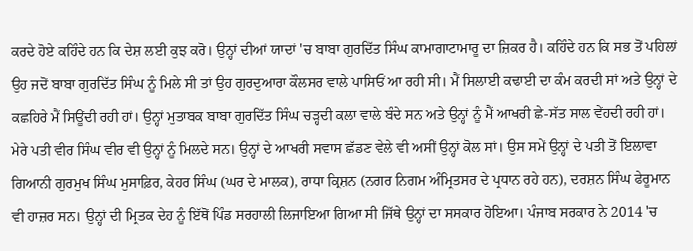ਕਰਦੇ ਹੋਏ ਕਹਿੰਦੇ ਹਨ ਕਿ ਦੇਸ਼ ਲਈ ਕੁਝ ਕਰੋ। ਉਨ੍ਹਾਂ ਦੀਆਂ ਯਾਦਾਂ 'ਚ ਬਾਬਾ ਗੁਰਦਿੱਤ ਸਿੰਘ ਕਾਮਾਗਾਟਾਮਾਰੂ ਦਾ ਜ਼ਿਕਰ ਹੈ। ਕਹਿੰਦੇ ਹਨ ਕਿ ਸਭ ਤੋਂ ਪਹਿਲਾਂ ਉਹ ਜਦੋਂ ਬਾਬਾ ਗੁਰਦਿੱਤ ਸਿੰਘ ਨੂੰ ਮਿਲੇ ਸੀ ਤਾਂ ਉਹ ਗੁਰਦੁਆਰਾ ਕੌਲਸਰ ਵਾਲੇ ਪਾਸਿਓਂ ਆ ਰਹੀ ਸੀ। ਮੈਂ ਸਿਲਾਈ ਕਢਾਈ ਦਾ ਕੰਮ ਕਰਦੀ ਸਾਂ ਅਤੇ ਉਨ੍ਹਾਂ ਦੇ ਕਛਹਿਰੇ ਮੈਂ ਸਿਊਂਦੀ ਰਹੀ ਹਾਂ। ਉਨ੍ਹਾਂ ਮੁਤਾਬਕ ਬਾਬਾ ਗੁਰਦਿੱਤ ਸਿੰਘ ਚੜ੍ਹਦੀ ਕਲਾ ਵਾਲੇ ਬੰਦੇ ਸਨ ਅਤੇ ਉਨ੍ਹਾਂ ਨੂੰ ਮੈਂ ਆਖਰੀ ਛੇ-ਸੱਤ ਸਾਲ ਵੇਂਹਦੀ ਰਹੀ ਹਾਂ। ਮੇਰੇ ਪਤੀ ਵੀਰ ਸਿੰਘ ਵੀਰ ਵੀ ਉਨ੍ਹਾਂ ਨੂੰ ਮਿਲਦੇ ਸਨ। ਉਨ੍ਹਾਂ ਦੇ ਆਖਰੀ ਸਵਾਸ ਛੱਡਣ ਵੇਲੇ ਵੀ ਅਸੀਂ ਉਨ੍ਹਾਂ ਕੋਲ ਸਾਂ। ਉਸ ਸਮੇਂ ਉਨ੍ਹਾਂ ਦੇ ਪਤੀ ਤੋਂ ਇਲਾਵਾ ਗਿਆਨੀ ਗੁਰਮੁਖ ਸਿੰਘ ਮੁਸਾਫ਼ਿਰ, ਕੇਹਰ ਸਿੰਘ (ਘਰ ਦੇ ਮਾਲਕ), ਰਾਧਾ ਕ੍ਰਿਸ਼ਨ (ਨਗਰ ਨਿਗਮ ਅੰਮ੍ਰਿਤਸਰ ਦੇ ਪ੍ਰਧਾਨ ਰਹੇ ਹਨ), ਦਰਸ਼ਨ ਸਿੰਘ ਫੇਰੂਮਾਨ ਵੀ ਹਾਜ਼ਰ ਸਨ। ਉਨ੍ਹਾਂ ਦੀ ਮ੍ਰਿਤਕ ਦੇਹ ਨੂੰ ਇੱਥੋਂ ਪਿੰਡ ਸਰਹਾਲੀ ਲਿਜਾਇਆ ਗਿਆ ਸੀ ਜਿੱਥੇ ਉਨ੍ਹਾਂ ਦਾ ਸਸਕਾਰ ਹੋਇਆ। ਪੰਜਾਬ ਸਰਕਾਰ ਨੇ 2014 'ਚ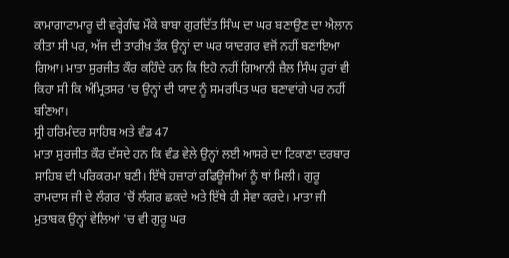ਕਾਮਾਗਾਟਾਮਾਰੂ ਦੀ ਵਰ੍ਹੇਗੰਢ ਮੌਕੇ ਬਾਬਾ ਗੁਰਦਿੱਤ ਸਿੰਘ ਦਾ ਘਰ ਬਣਾਉਣ ਦਾ ਐਲਾਨ ਕੀਤਾ ਸੀ ਪਰ, ਅੱਜ ਦੀ ਤਾਰੀਖ਼ ਤੱਕ ਉਨ੍ਹਾਂ ਦਾ ਘਰ ਯਾਦਗਰ ਵਜੋਂ ਨਹੀਂ ਬਣਾਇਆ ਗਿਆ। ਮਾਤਾ ਸੁਰਜੀਤ ਕੌਰ ਕਹਿੰਦੇ ਹਨ ਕਿ ਇਹੋ ਨਹੀਂ ਗਿਆਨੀ ਜ਼ੈਲ ਸਿੰਘ ਹੁਰਾਂ ਵੀ ਕਿਹਾ ਸੀ ਕਿ ਅੰਮ੍ਰਿਤਸਰ 'ਚ ਉਨ੍ਹਾਂ ਦੀ ਯਾਦ ਨੂੰ ਸਮਰਪਿਤ ਘਰ ਬਣਾਵਾਂਗੇ ਪਰ ਨਹੀਂ ਬਣਿਆ।
ਸ੍ਰੀ ਹਰਿਮੰਦਰ ਸਾਹਿਬ ਅਤੇ ਵੰਡ 47
ਮਾਤਾ ਸੁਰਜੀਤ ਕੌਰ ਦੱਸਦੇ ਹਨ ਕਿ ਵੰਡ ਵੇਲੇ ਉਨ੍ਹਾਂ ਲਈ ਆਸਰੇ ਦਾ ਟਿਕਾਣਾ ਦਰਬਾਰ ਸਾਹਿਬ ਦੀ ਪਰਿਕਰਮਾ ਬਣੀ। ਇੱਥੇ ਹਜ਼ਾਰਾਂ ਰਫਿਊਜੀਆਂ ਨੂੰ ਥਾਂ ਮਿਲੀ। ਗੁਰੂ ਰਾਮਦਾਸ ਜੀ ਦੇ ਲੰਗਰ 'ਚੋਂ ਲੰਗਰ ਛਕਦੇ ਅਤੇ ਇੱਥੇ ਹੀ ਸੇਵਾ ਕਰਦੇ। ਮਾਤਾ ਜੀ ਮੁਤਾਬਕ ਉਨ੍ਹਾਂ ਵੇਲਿਆਂ 'ਚ ਵੀ ਗੁਰੂ ਘਰ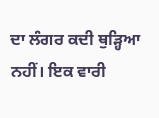ਦਾ ਲੰਗਰ ਕਦੀ ਥੁੜ੍ਹਿਆ ਨਹੀਂ। ਇਕ ਵਾਰੀ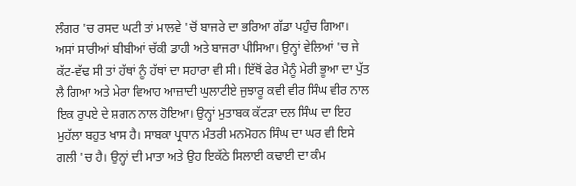ਲੰਗਰ 'ਚ ਰਸਦ ਘਟੀ ਤਾਂ ਮਾਲਵੇ 'ਚੋਂ ਬਾਜਰੇ ਦਾ ਭਰਿਆ ਗੱਡਾ ਪਹੁੰਚ ਗਿਆ। ਅਸਾਂ ਸਾਰੀਆਂ ਬੀਬੀਆਂ ਚੱਕੀ ਡਾਹੀ ਅਤੇ ਬਾਜਰਾ ਪੀਸਿਆ। ਉਨ੍ਹਾਂ ਵੇਲਿਆਂ 'ਚ ਜੇ ਕੱਟ-ਵੱਢ ਸੀ ਤਾਂ ਹੱਥਾਂ ਨੂੰ ਹੱਥਾਂ ਦਾ ਸਹਾਰਾ ਵੀ ਸੀ। ਇੱਥੋਂ ਫੇਰ ਮੈਨੂੰ ਮੇਰੀ ਭੂਆ ਦਾ ਪੁੱਤ ਲੈ ਗਿਆ ਅਤੇ ਮੇਰਾ ਵਿਆਹ ਆਜ਼ਾਦੀ ਘੁਲਾਟੀਏ ਜੁਝਾਰੂ ਕਵੀ ਵੀਰ ਸਿੰਘ ਵੀਰ ਨਾਲ ਇਕ ਰੁਪਏ ਦੇ ਸ਼ਗਨ ਨਾਲ ਹੋਇਆ। ਉਨ੍ਹਾਂ ਮੁਤਾਬਕ ਕੱਟੜਾ ਦਲ ਸਿੰਘ ਦਾ ਇਹ ਮੁਹੱਲਾ ਬਹੁਤ ਖਾਸ ਹੈ। ਸਾਬਕਾ ਪ੍ਰਧਾਨ ਮੰਤਰੀ ਮਨਮੋਹਨ ਸਿੰਘ ਦਾ ਘਰ ਵੀ ਇਸੇ ਗਲੀ 'ਚ ਹੈ। ਉਨ੍ਹਾਂ ਦੀ ਮਾਤਾ ਅਤੇ ਉਹ ਇਕੱਠੇ ਸਿਲਾਈ ਕਢਾਈ ਦਾ ਕੰਮ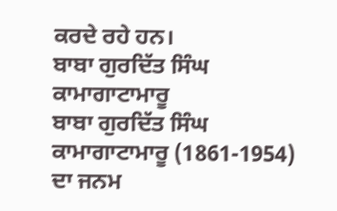ਕਰਦੇ ਰਹੇ ਹਨ।
ਬਾਬਾ ਗੁਰਦਿੱਤ ਸਿੰਘ ਕਾਮਾਗਾਟਾਮਾਰੂ
ਬਾਬਾ ਗੁਰਦਿੱਤ ਸਿੰਘ ਕਾਮਾਗਾਟਾਮਾਰੂ (1861-1954) ਦਾ ਜਨਮ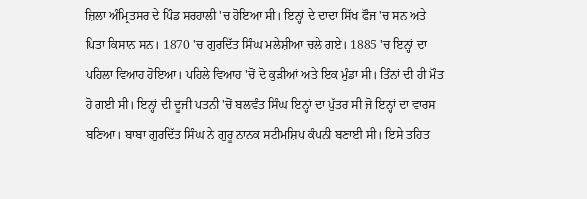ਜ਼ਿਲਾ ਅੰਮ੍ਰਿਤਸਰ ਦੇ ਪਿੰਡ ਸਰਹਾਲੀ 'ਚ ਹੋਇਆ ਸੀ। ਇਨ੍ਹਾਂ ਦੇ ਦਾਦਾ ਸਿੱਖ ਫੌਜ 'ਚ ਸਨ ਅਤੇ ਪਿਤਾ ਕਿਸਾਨ ਸਨ। 1870 'ਚ ਗੁਰਦਿੱਤ ਸਿੰਘ ਮਲੇਸ਼ੀਆ ਚਲੇ ਗਏ। 1885 'ਚ ਇਨ੍ਹਾਂ ਦਾ ਪਹਿਲਾ ਵਿਆਹ ਹੋਇਆ। ਪਹਿਲੇ ਵਿਆਹ 'ਚੋਂ ਦੋ ਕੁੜੀਆਂ ਅਤੇ ਇਕ ਮੁੰਡਾ ਸੀ। ਤਿੰਨਾਂ ਦੀ ਹੀ ਮੌਤ ਹੋ ਗਈ ਸੀ। ਇਨ੍ਹਾਂ ਦੀ ਦੂਜੀ ਪਤਨੀ 'ਚੋਂ ਬਲਵੰਤ ਸਿੰਘ ਇਨ੍ਹਾਂ ਦਾ ਪੁੱਤਰ ਸੀ ਜੋ ਇਨ੍ਹਾਂ ਦਾ ਵਾਰਸ ਬਣਿਆ। ਬਾਬਾ ਗੁਰਦਿੱਤ ਸਿੰਘ ਨੇ ਗੁਰੂ ਨਾਨਕ ਸਟੀਮਸ਼ਿਪ ਕੰਪਨੀ ਬਣਾਈ ਸੀ। ਇਸੇ ਤਹਿਤ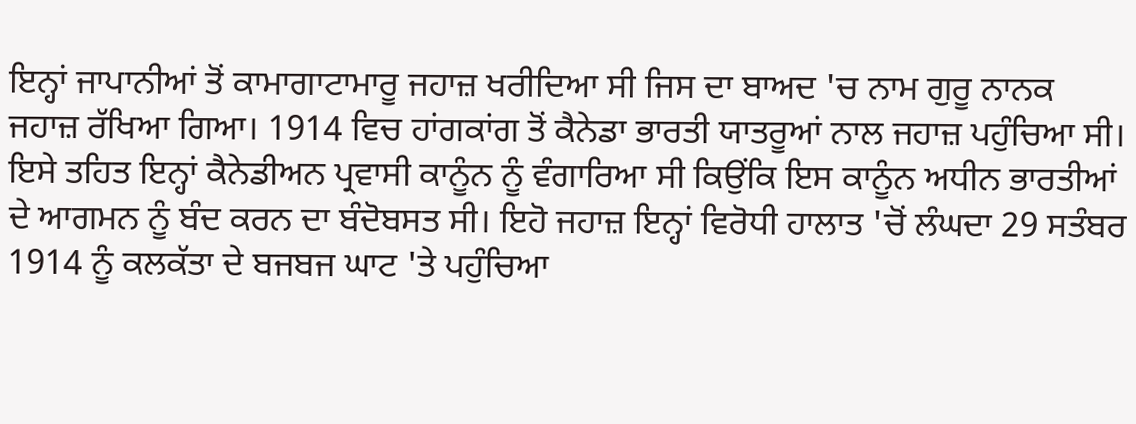ਇਨ੍ਹਾਂ ਜਾਪਾਨੀਆਂ ਤੋਂ ਕਾਮਾਗਾਟਾਮਾਰੂ ਜਹਾਜ਼ ਖਰੀਦਿਆ ਸੀ ਜਿਸ ਦਾ ਬਾਅਦ 'ਚ ਨਾਮ ਗੁਰੂ ਨਾਨਕ ਜਹਾਜ਼ ਰੱਖਿਆ ਗਿਆ। 1914 ਵਿਚ ਹਾਂਗਕਾਂਗ ਤੋਂ ਕੈਨੇਡਾ ਭਾਰਤੀ ਯਾਤਰੂਆਂ ਨਾਲ ਜਹਾਜ਼ ਪਹੁੰਚਿਆ ਸੀ। ਇਸੇ ਤਹਿਤ ਇਨ੍ਹਾਂ ਕੈਨੇਡੀਅਨ ਪ੍ਰਵਾਸੀ ਕਾਨੂੰਨ ਨੂੰ ਵੰਗਾਰਿਆ ਸੀ ਕਿਉਂਕਿ ਇਸ ਕਾਨੂੰਨ ਅਧੀਨ ਭਾਰਤੀਆਂ ਦੇ ਆਗਮਨ ਨੂੰ ਬੰਦ ਕਰਨ ਦਾ ਬੰਦੋਬਸਤ ਸੀ। ਇਹੋ ਜਹਾਜ਼ ਇਨ੍ਹਾਂ ਵਿਰੋਧੀ ਹਾਲਾਤ 'ਚੋਂ ਲੰਘਦਾ 29 ਸਤੰਬਰ 1914 ਨੂੰ ਕਲਕੱਤਾ ਦੇ ਬਜਬਜ ਘਾਟ 'ਤੇ ਪਹੁੰਚਿਆ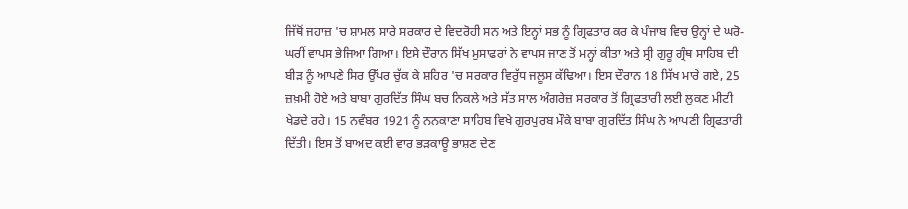ਜਿੱਥੋਂ ਜਹਾਜ਼ 'ਚ ਸ਼ਾਮਲ ਸਾਰੇ ਸਰਕਾਰ ਦੇ ਵਿਦਰੋਹੀ ਸਨ ਅਤੇ ਇਨ੍ਹਾਂ ਸਭ ਨੂੰ ਗ੍ਰਿਫਤਾਰ ਕਰ ਕੇ ਪੰਜਾਬ ਵਿਚ ਉਨ੍ਹਾਂ ਦੇ ਘਰੋ-ਘਰੀਂ ਵਾਪਸ ਭੇਜਿਆ ਗਿਆ। ਇਸੇ ਦੌਰਾਨ ਸਿੱਖ ਮੁਸਾਫਰਾਂ ਨੇ ਵਾਪਸ ਜਾਣ ਤੋਂ ਮਨ੍ਹਾਂ ਕੀਤਾ ਅਤੇ ਸ੍ਰੀ ਗੁਰੂ ਗ੍ਰੰਥ ਸਾਹਿਬ ਦੀ ਬੀੜ ਨੂੰ ਆਪਣੇ ਸਿਰ ਉੱਪਰ ਚੁੱਕ ਕੇ ਸ਼ਹਿਰ 'ਚ ਸਰਕਾਰ ਵਿਰੁੱਧ ਜਲੂਸ ਕੱਢਿਆ। ਇਸ ਦੌਰਾਨ 18 ਸਿੱਖ ਮਾਰੇ ਗਏ, 25 ਜ਼ਖ਼ਮੀ ਹੋਏ ਅਤੇ ਬਾਬਾ ਗੁਰਦਿੱਤ ਸਿੰਘ ਬਚ ਨਿਕਲੇ ਅਤੇ ਸੱਤ ਸਾਲ ਅੰਗਰੇਜ਼ ਸਰਕਾਰ ਤੋਂ ਗ੍ਰਿਫਤਾਰੀ ਲਈ ਲੁਕਣ ਮੀਟੀ ਖੇਡਦੇ ਰਹੇ। 15 ਨਵੰਬਰ 1921 ਨੂੰ ਨਨਕਾਣਾ ਸਾਹਿਬ ਵਿਖੇ ਗੁਰਪੁਰਬ ਮੌਕੇ ਬਾਬਾ ਗੁਰਦਿੱਤ ਸਿੰਘ ਨੇ ਆਪਣੀ ਗ੍ਰਿਫਤਾਰੀ ਦਿੱਤੀ। ਇਸ ਤੋਂ ਬਾਅਦ ਕਈ ਵਾਰ ਭੜਕਾਊ ਭਾਸ਼ਣ ਦੇਣ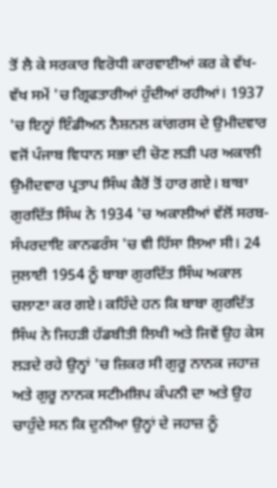ਤੋਂ ਲੈ ਕੇ ਸਰਕਾਰ ਵਿਰੋਧੀ ਕਾਰਵਾਈਆਂ ਕਰ ਕੇ ਵੱਖ-ਵੱਖ ਸਮੇਂ 'ਚ ਗ੍ਰਿਫਤਾਰੀਆਂ ਹੁੰਦੀਆਂ ਰਹੀਆਂ। 1937 'ਚ ਇਨ੍ਹਾਂ ਇੰਡੀਅਨ ਨੈਸ਼ਨਲ ਕਾਂਗਰਸ ਦੇ ਉਮੀਦਵਾਰ ਵਜੋਂ ਪੰਜਾਬ ਵਿਧਾਨ ਸਭਾ ਦੀ ਚੋਣ ਲੜੀ ਪਰ ਅਕਾਲੀ ਉਮੀਦਵਾਰ ਪ੍ਰਤਾਪ ਸਿੰਘ ਕੈਰੋਂ ਤੋਂ ਹਾਰ ਗਏ। ਬਾਬਾ ਗੁਰਦਿੱਤ ਸਿੰਘ ਨੇ 1934 'ਚ ਅਕਾਲੀਆਂ ਵੱਲੋਂ ਸਰਬ-ਸੰਪਰਦਾਇ ਕਾਨਫਰੰਸ 'ਚ ਵੀ ਹਿੱਸਾ ਲਿਆ ਸੀ। 24 ਜੁਲਾਈ 1954 ਨੂੰ ਬਾਬਾ ਗੁਰਦਿੱਤ ਸਿੰਘ ਅਕਾਲ ਚਲਾਣਾ ਕਰ ਗਏ। ਕਹਿੰਦੇ ਹਨ ਕਿ ਬਾਬਾ ਗੁਰਦਿੱਤ ਸਿੰਘ ਨੇ ਜਿਹੜੀ ਹੱਡਬੀਤੀ ਲਿਖੀ ਅਤੇ ਜਿਵੇਂ ਉਹ ਕੇਸ ਲੜਦੇ ਰਹੇ ਉਨ੍ਹਾਂ 'ਚ ਜ਼ਿਕਰ ਸੀ ਗੁਰੂ ਨਾਨਕ ਜਹਾਜ਼ ਅਤੇ ਗੁਰੂ ਨਾਨਕ ਸਟੀਮਸ਼ਿਪ ਕੰਪਨੀ ਦਾ ਅਤੇ ਉਹ ਚਾਹੁੰਦੇ ਸਨ ਕਿ ਦੁਨੀਆ ਉਨ੍ਹਾਂ ਦੇ ਜਹਾਜ਼ ਨੂੰ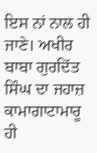ਇਸ ਨਾਂ ਨਾਲ ਹੀ ਜਾਣੇ। ਅਖੀਰ ਬਾਬਾ ਗੁਰਦਿੱਤ ਸਿੰਘ ਦਾ ਜਹਾਜ਼ ਕਾਮਾਗਾਟਾਮਾਰੂ ਹੀ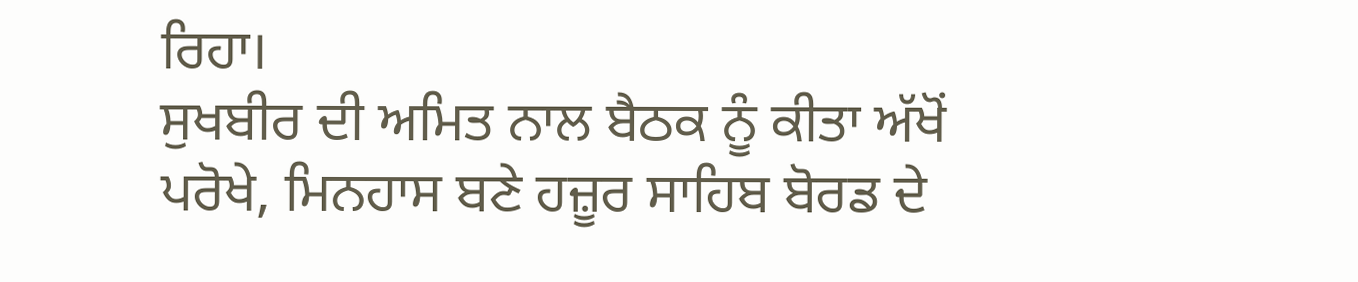ਰਿਹਾ।
ਸੁਖਬੀਰ ਦੀ ਅਮਿਤ ਨਾਲ ਬੈਠਕ ਨੂੰ ਕੀਤਾ ਅੱਖੋਂ ਪਰੋਖੇ, ਮਿਨਹਾਸ ਬਣੇ ਹਜ਼ੂਰ ਸਾਹਿਬ ਬੋਰਡ ਦੇ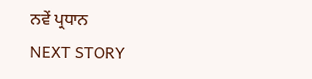ਨਵੇਂ ਪ੍ਰਧਾਨ
NEXT STORY